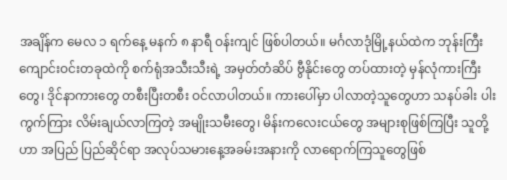အချိန်က မေလ ၁ ရက်နေ့ မနက် ၈ နာရီ ဝန်းကျင် ဖြစ်ပါတယ်။ မင်္ဂလာဒုံမြို့နယ်ထဲက ဘုန်းကြီးကျောင်းဝင်းတခုထဲကို စက်ရုံအသီးသီးရဲ့ အမှတ်တံဆိပ် ဗွီနိုင်းတွေ တပ်ထားတဲ့ မှန်လုံကားကြီးတွေ၊ ဒိုင်နာကားတွေ တစီးပြီးတစီး ဝင်လာပါတယ်။ ကားပေါ်မှာ ပါလာတဲ့သူတွေဟာ သနပ်ခါး ပါးကွက်ကြား လိမ်းချယ်လာကြတဲ့ အမျိုးသမီးတွေ၊ မိန်းကလေးငယ်တွေ အများစုဖြစ်ကြပြီး သူတို့ဟာ အပြည် ပြည်ဆိုင်ရာ အလုပ်သမားနေ့အခမ်းအနားကို လာရောက်ကြသူတွေဖြစ်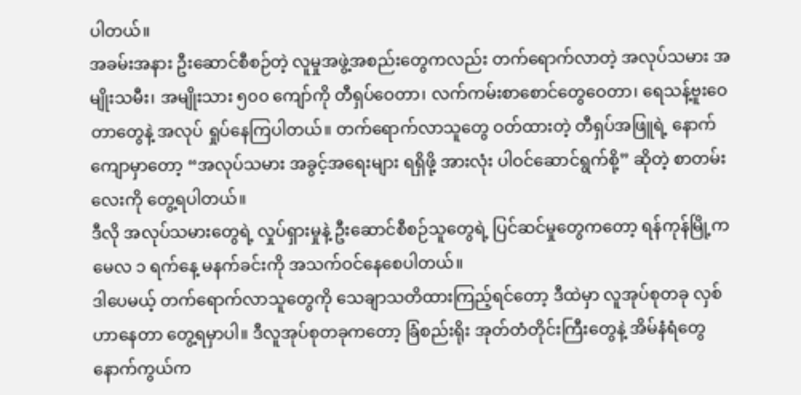ပါတယ်။
အခမ်းအနား ဦးဆောင်စီစဉ်တဲ့ လူမှုအဖွဲ့အစည်းတွေကလည်း တက်ရောက်လာတဲ့ အလုပ်သမား အမျိုးသမီး၊ အမျိုးသား ၅၀၀ ကျော်ကို တီရှပ်ဝေတာ၊ လက်ကမ်းစာစောင်တွေဝေတာ၊ ရေသန့်ဗူးဝေတာတွေနဲ့ အလုပ် ရှုပ်နေကြပါတယ်။ တက်ရောက်လာသူတွေ ဝတ်ထားတဲ့ တီရှပ်အဖြူရဲ့ နောက်ကျောမှာတော့ “အလုပ်သမား အခွင့်အရေးများ ရရှိဖို့ အားလုံး ပါဝင်ဆောင်ရွက်စို့” ဆိုတဲ့ စာတမ်းလေးကို တွေ့ရပါတယ်။
ဒီလို အလုပ်သမားတွေရဲ့ လှုပ်ရှားမှုနဲ့ ဦးဆောင်စီစဉ်သူတွေရဲ့ ပြင်ဆင်မှုတွေကတော့ ရန်ကုန်မြို့က မေလ ၁ ရက်နေ့ မနက်ခင်းကို အသက်ဝင်နေစေပါတယ်။
ဒါပေမယ့် တက်ရောက်လာသူတွေကို သေချာသတိထားကြည့်ရင်တော့ ဒီထဲမှာ လူအုပ်စုတခု လှစ်ဟာနေတာ တွေ့ရမှာပါ။ ဒီလူအုပ်စုတခုကတော့ ခြံစည်းရိုး အုတ်တံတိုင်းကြီးတွေနဲ့ အိမ်နံရံတွေနောက်ကွယ်က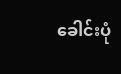ခေါင်းပုံ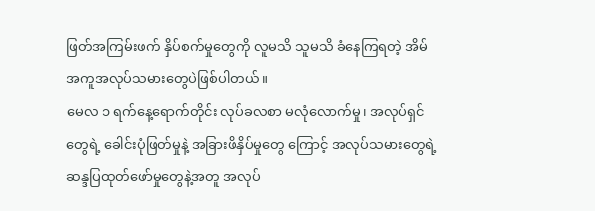ဖြတ်အကြမ်းဖက် နှိပ်စက်မှုတွေကို လူမသိ သူမသိ ခံနေကြရတဲ့ အိမ်အကူအလုပ်သမားတွေပဲဖြစ်ပါတယ်။
မေလ ၁ ရက်နေ့ရောက်တိုင်း လုပ်ခလစာ မလုံလောက်မှု၊ အလုပ်ရှင်တွေရဲ့ ခေါင်းပုံဖြတ်မှုနဲ့ အခြားဖိနှိပ်မှုတွေ ကြောင့် အလုပ်သမားတွေရဲ့ ဆန္ဒပြထုတ်ဖော်မှုတွေနဲ့အတူ အလုပ်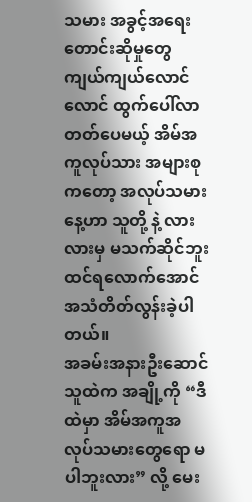သမား အခွင့်အရေးတောင်းဆိုမှုတွေ ကျယ်ကျယ်လောင်လောင် ထွက်ပေါ်လာတတ်ပေမယ့် အိမ်အကူလုပ်သား အများစုကတော့ အလုပ်သမားနေ့ဟာ သူတို့ နဲ့ လားလားမှ မသက်ဆိုင်ဘူး ထင်ရလောက်အောင် အသံတိတ်လွန်းခဲ့ပါတယ်။
အခမ်းအနားဦးဆောင်သူထဲက အချို့ကို “ဒီထဲမှာ အိမ်အကူအလုပ်သမားတွေရော မပါဘူးလား” လို့ မေး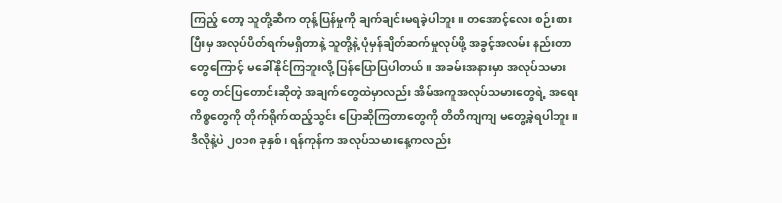ကြည့် တော့ သူတို့ဆီက တုန့်ပြန်မှုကို ချက်ချင်းမရခဲ့ပါဘူး။ တအောင့်လေး စဉ်းစားပြီးမှ အလုပ်ပိတ်ရက်မရှိတာနဲ့ သူတို့နဲ့ ပုံမှန်ချိတ်ဆက်မှုလုပ်ဖို့ အခွင့်အလမ်း နည်းတာတွေကြောင့် မခေါ်နိုင်ကြဘူးလို့ ပြန်ပြောပြပါတယ်။ အခမ်းအနားမှာ အလုပ်သမားတွေ တင်ပြတောင်းဆိုတဲ့ အချက်တွေထဲမှာလည်း အိမ်အကူအလုပ်သမားတွေရဲ့ အရေး ကိစ္စတွေကို တိုက်ရိုက်ထည့်သွင်း ပြောဆိုကြတာတွေကို တိတိကျကျ မတွေ့ခဲ့ရပါဘူး။
ဒီလိုနဲ့ပဲ ၂၀၁၈ ခုနှစ်၊ ရန်ကုန်က အလုပ်သမားနေ့ကလည်း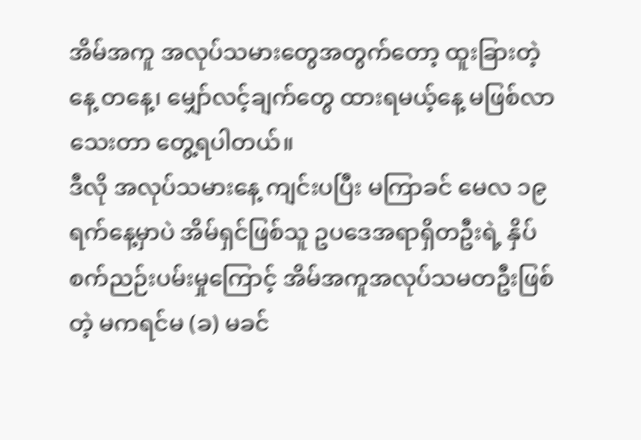အိမ်အကူ အလုပ်သမားတွေအတွက်တော့ ထူးခြားတဲ့နေ့ တနေ့၊ မျှော်လင့်ချက်တွေ ထားရမယ့်နေ့ မဖြစ်လာသေးတာ တွေ့ရပါတယ်။
ဒီလို အလုပ်သမားနေ့ ကျင်းပပြီး မကြာခင် မေလ ၁၉ ရက်နေ့မှာပဲ အိမ်ရှင်ဖြစ်သူ ဥပဒေအရာရှိတဦးရဲ့ နှိပ် စက်ညဉ်းပမ်းမှုကြောင့် အိမ်အကူအလုပ်သမတဦးဖြစ်တဲ့ မကရင်မ (ခ) မခင်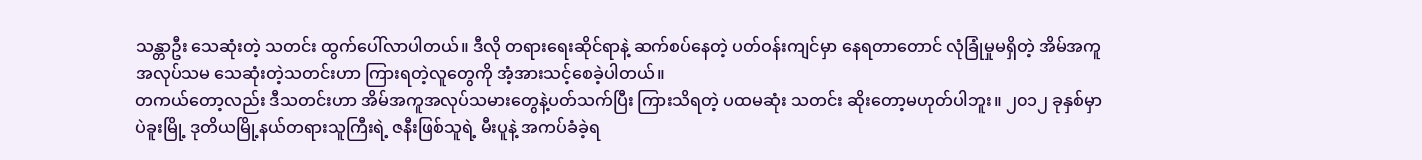သန္တာဦး သေဆုံးတဲ့ သတင်း ထွက်ပေါ်လာပါတယ်။ ဒီလို တရားရေးဆိုင်ရာနဲ့ ဆက်စပ်နေတဲ့ ပတ်ဝန်းကျင်မှာ နေရတာတောင် လုံခြုံမှုမရှိတဲ့ အိမ်အကူ အလုပ်သမ သေဆုံးတဲ့သတင်းဟာ ကြားရတဲ့လူတွေကို အံ့အားသင့်စေခဲ့ပါတယ်။
တကယ်တော့လည်း ဒီသတင်းဟာ အိမ်အကူအလုပ်သမားတွေနဲ့ပတ်သက်ပြီး ကြားသိရတဲ့ ပထမဆုံး သတင်း ဆိုးတော့မဟုတ်ပါဘူး။ ၂၀၁၂ ခုနှစ်မှာ ပဲခူးမြို့ ဒုတိယမြို့နယ်တရားသူကြီးရဲ့ ဇနီးဖြစ်သူရဲ့ မီးပူနဲ့ အကပ်ခံခဲ့ရ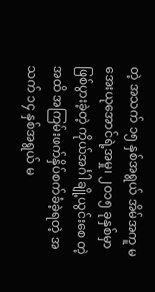တဲ့ အသက် ၁၅ နှစ်အရွယ် အိမ်အကူ မအေးယုအောင်ရဲ့အမှု၊ ၂၀၁၅ ခုနှစ်မှာ ဖြစ်ပွားခဲ့တဲ့ ကိုယ်အင်္ဂါချို့ယွင်းစေ တဲ့အထိ အကြမ်းဖက်နှိပ်စက်ခံခဲ့ရတဲ့ အသက် ၁၄ နှစ်အရွယ် မ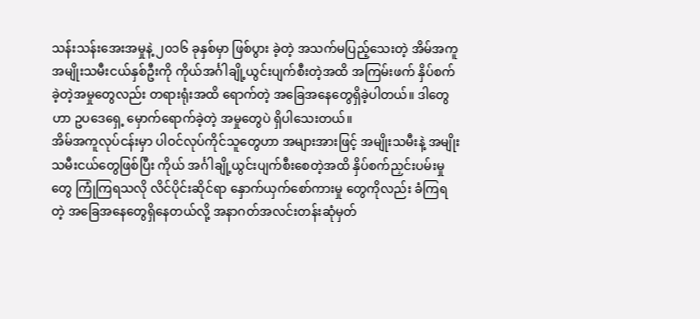သန်းသန်းအေးအမှုနဲ့ ၂၀၁၆ ခုနှစ်မှာ ဖြစ်ပွား ခဲ့တဲ့ အသက်မပြည့်သေးတဲ့ အိမ်အကူအမျိုးသမီးငယ်နှစ်ဦးကို ကိုယ်အင်္ဂါချို့ယွင်းပျက်စီးတဲ့အထိ အကြမ်းဖက် နှိပ်စက်ခဲ့တဲ့အမှုတွေလည်း တရားရုံးအထိ ရောက်တဲ့ အခြေအနေတွေရှိခဲ့ပါတယ်။ ဒါတွေဟာ ဥပဒေရှေ့ မှောက်ရောက်ခဲ့တဲ့ အမှုတွေပဲ ရှိပါသေးတယ်။
အိမ်အကူလုပ်ငန်းမှာ ပါဝင်လုပ်ကိုင်သူတွေဟာ အများအားဖြင့် အမျိုးသမီးနဲ့ အမျိုးသမီးငယ်တွေဖြစ်ပြီး ကိုယ် အင်္ဂါချို့ယွင်းပျက်စီးစေတဲ့အထိ နှိပ်စက်ညှင်းပမ်းမှုတွေ ကြုံကြရသလို လိင်ပိုင်းဆိုင်ရာ နှောက်ယှက်စော်ကားမှု တွေကိုလည်း ခံကြရတဲ့ အခြေအနေတွေရှိနေတယ်လို့ အနာဂတ်အလင်းတန်းဆုံမှတ်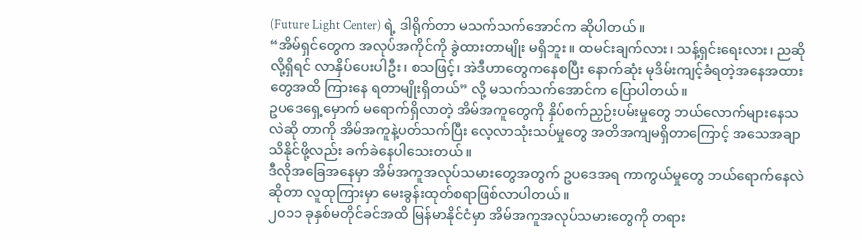(Future Light Center) ရဲ့ ဒါရိုက်တာ မသက်သက်အောင်က ဆိုပါတယ်။
“အိမ်ရှင်တွေက အလုပ်အကိုင်ကို ခွဲထားတာမျိုး မရှိဘူး။ ထမင်းချက်လား၊ သန့်ရှင်းရေးလား၊ ညဆိုလို့ရှိရင် လာနှိပ်ပေးပါဦး၊ စသဖြင့်၊ အဲဒီဟာတွေကနေစပြီး နောက်ဆုံး မုဒိမ်းကျင့်ခံရတဲ့အနေအထားတွေအထိ ကြားနေ ရတာမျိုးရှိတယ်” လို့ မသက်သက်အောင်က ပြောပါတယ်။
ဥပဒေရှေ့မှောက် မရောက်ရှိလာတဲ့ အိမ်အကူတွေကို နှိပ်စက်ညှဉ်းပမ်းမှုတွေ ဘယ်လောက်များနေသလဲဆို တာကို အိမ်အကူနဲ့ပတ်သက်ပြီး လေ့လာသုံးသပ်မှုတွေ အတိအကျမရှိတာကြောင့် အသေအချာသိနိုင်ဖို့လည်း ခက်ခဲနေပါသေးတယ်။
ဒီလိုအခြေအနေမှာ အိမ်အကူအလုပ်သမားတွေအတွက် ဥပဒေအရ ကာကွယ်မှုတွေ ဘယ်ရောက်နေလဲဆိုတာ လူထုကြားမှာ မေးခွန်းထုတ်စရာဖြစ်လာပါတယ်။
၂၀၁၁ ခုနှစ်မတိုင်ခင်အထိ မြန်မာနိုင်ငံမှာ အိမ်အကူအလုပ်သမားတွေကို တရား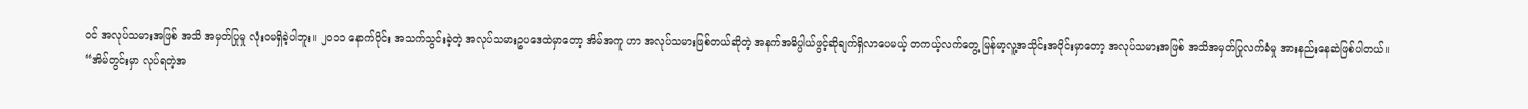ဝင် အလုပ်သမားအဖြစ် အသိ အမှတ်ပြုမှု လုံးဝမရှိခဲ့ပါဘူး။ ၂၀၁၁ နောက်ပိုင်း အသက်သွင်းခဲ့တဲ့ အလုပ်သမားဥပဒေထဲမှာတော့ အိမ်အကူ ဟာ အလုပ်သမားဖြစ်တယ်ဆိုတဲ့ အနက်အဓိပ္ပါယ်ဖွင့်ဆိုချက်ရှိလာပေမယ့် တကယ့်လက်တွေ့ မြန်မာ့လူ့အသိုင်းအဝိုင်းမှာတော့ အလုပ်သမားအဖြစ် အသိအမှတ်ပြုလက်ခံမှု အားနည်းနေဆဲဖြစ်ပါတယ်။
“အိမ်တွင်းမှာ လုပ်ရတဲ့အ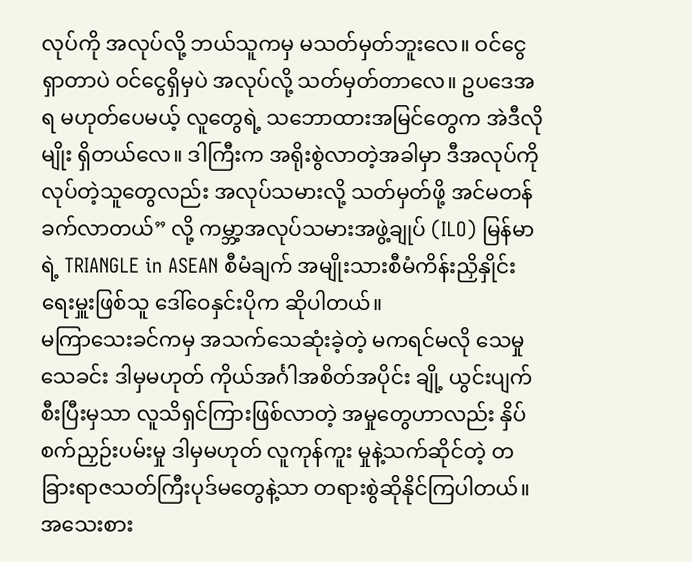လုပ်ကို အလုပ်လို့ ဘယ်သူကမှ မသတ်မှတ်ဘူးလေ။ ဝင်ငွေရှာတာပဲ ဝင်ငွေရှိမှပဲ အလုပ်လို့ သတ်မှတ်တာလေ။ ဥပဒေအရ မဟုတ်ပေမယ့် လူတွေရဲ့ သဘောထားအမြင်တွေက အဲဒီလိုမျိုး ရှိတယ်လေ။ ဒါကြီးက အရိုးစွဲလာတဲ့အခါမှာ ဒီအလုပ်ကို လုပ်တဲ့သူတွေလည်း အလုပ်သမားလို့ သတ်မှတ်ဖို့ အင်မတန်ခက်လာတယ်” လို့ ကမ္ဘာ့အလုပ်သမားအဖွဲ့ချုပ် (ILO) မြန်မာရဲ့ TRIANGLE in ASEAN စီမံချက် အမျိုးသားစီမံကိန်းညှိနှိုင်းရေးမှူးဖြစ်သူ ဒေါ်ဝေနှင်းပိုက ဆိုပါတယ်။
မကြာသေးခင်ကမှ အသက်သေဆုံးခဲ့တဲ့ မကရင်မလို သေမှုသေခင်း ဒါမှမဟုတ် ကိုယ်အင်္ဂါအစိတ်အပိုင်း ချို့ ယွင်းပျက်စီးပြီးမှသာ လူသိရှင်ကြားဖြစ်လာတဲ့ အမှုတွေဟာလည်း နှိပ်စက်ညှဉ်းပမ်းမှု ဒါမှမဟုတ် လူကုန်ကူး မှုနဲ့သက်ဆိုင်တဲ့ တခြားရာဇသတ်ကြီးပုဒ်မတွေနဲ့သာ တရားစွဲဆိုနိုင်ကြပါတယ်။ အသေးစား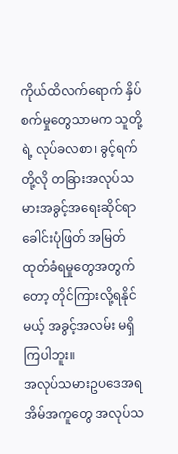ကိုယ်ထိလက်ရောက် နှိပ်စက်မှုတွေသာမက သူတို့ရဲ့ လုပ်ခလစာ၊ ခွင့်ရက်တို့လို တခြားအလုပ်သမားအခွင့်အရေးဆိုင်ရာ ခေါင်းပုံဖြတ် အမြတ်ထုတ်ခံရမှုတွေအတွက်တော့ တိုင်ကြားလို့ရနိုင်မယ့် အခွင့်အလမ်း မရှိကြပါဘူး။
အလုပ်သမားဥပဒေအရ အိမ်အကူတွေ အလုပ်သ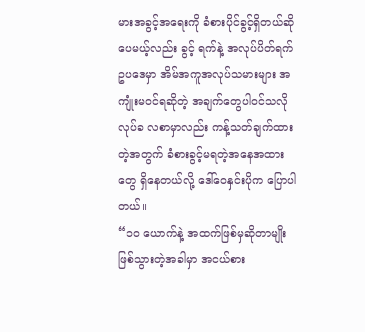မားအခွင့်အရေးကို ခံစားပိုင်ခွင့်ရှိတယ်ဆိုပေမယ့်လည်း ခွင့် ရက်နဲ့ အလုပ်ပိတ်ရက်ဥပဒေမှာ အိမ်အကူအလုပ်သမားများ အကျုံးမဝင်ရဆိုတဲ့ အချက်တွေပါဝင်သလို လုပ်ခ လစာမှာလည်း ကန့်သတ်ချက်ထားတဲ့အတွက် ခံစားခွင့်မရတဲ့အနေအထားတွေ ရှိနေတယ်လို့ ဒေါ်ဝေနှင်းပိုက ပြောပါတယ်။
“၁၀ ယောက်နဲ့ အထက်ဖြစ်မှဆိုတာမျိုးဖြစ်သွားတဲ့အခါမှာ အငယ်စား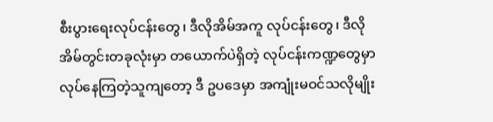စီးပွားရေးလုပ်ငန်းတွေ၊ ဒီလိုအိမ်အကူ လုပ်ငန်းတွေ၊ ဒီလို အိမ်တွင်းတခုလုံးမှာ တယောက်ပဲရှိတဲ့ လုပ်ငန်းကဏ္ဍတွေမှာ လုပ်နေကြတဲ့သူကျတော့ ဒီ ဥပဒေမှာ အကျုံးမဝင်သလိုမျိုး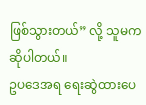ဖြစ်သွားတယ်” လို့ သူမက ဆိုပါတယ်။
ဥပဒေအရ ရေးဆွဲထားပေ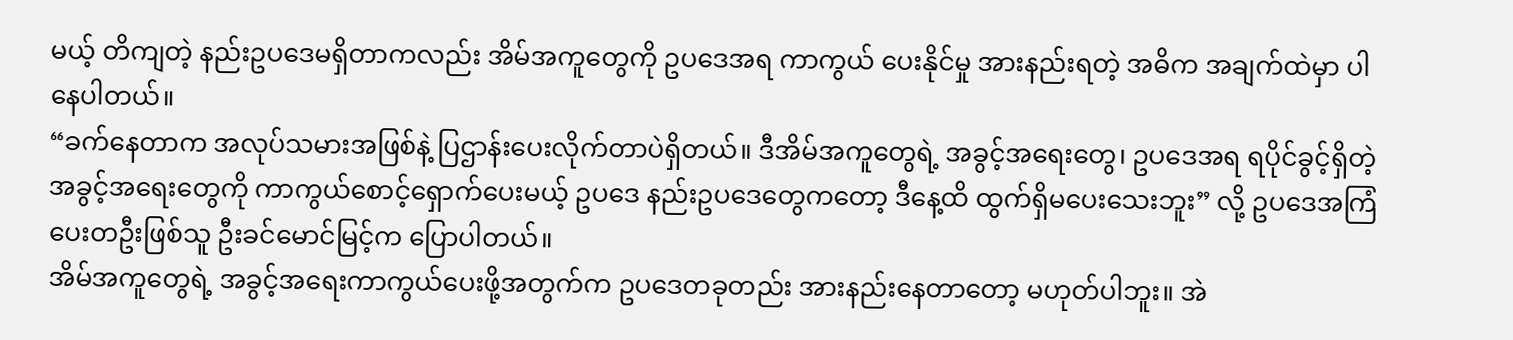မယ့် တိကျတဲ့ နည်းဥပဒေမရှိတာကလည်း အိမ်အကူတွေကို ဥပဒေအရ ကာကွယ် ပေးနိုင်မှု အားနည်းရတဲ့ အဓိက အချက်ထဲမှာ ပါနေပါတယ်။
“ခက်နေတာက အလုပ်သမားအဖြစ်နဲ့ ပြဌာန်းပေးလိုက်တာပဲရှိတယ်။ ဒီအိမ်အကူတွေရဲ့ အခွင့်အရေးတွေ၊ ဥပဒေအရ ရပိုင်ခွင့်ရှိတဲ့ အခွင့်အရေးတွေကို ကာကွယ်စောင့်ရှောက်ပေးမယ့် ဥပဒေ နည်းဥပဒေတွေကတော့ ဒီနေ့ထိ ထွက်ရှိမပေးသေးဘူး” လို့ ဥပဒေအကြံပေးတဦးဖြစ်သူ ဦးခင်မောင်မြင့်က ပြောပါတယ်။
အိမ်အကူတွေရဲ့ အခွင့်အရေးကာကွယ်ပေးဖို့အတွက်က ဥပဒေတခုတည်း အားနည်းနေတာတော့ မဟုတ်ပါဘူး။ အဲ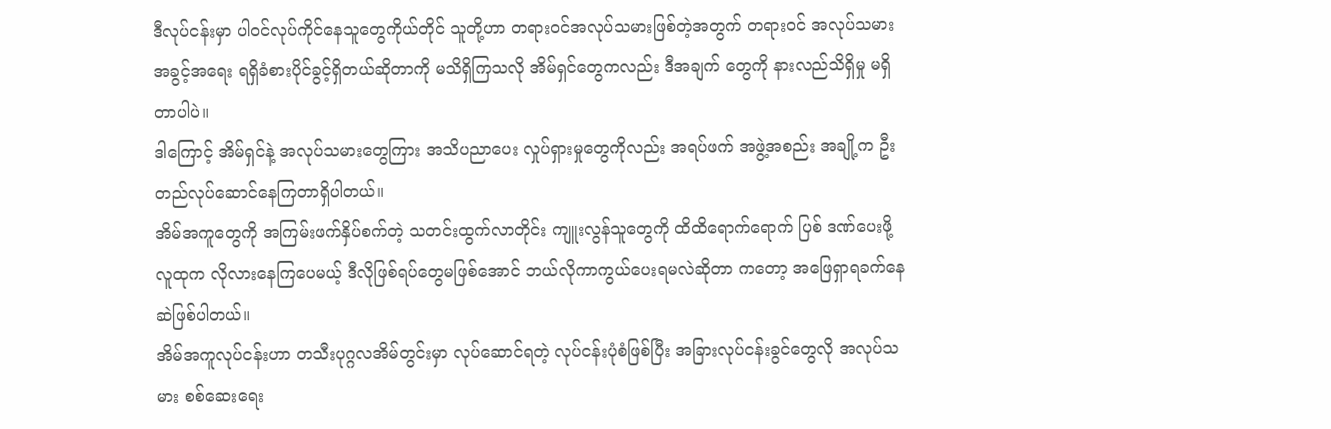ဒီလုပ်ငန်းမှာ ပါဝင်လုပ်ကိုင်နေသူတွေကိုယ်တိုင် သူတို့ဟာ တရားဝင်အလုပ်သမားဖြစ်တဲ့အတွက် တရားဝင် အလုပ်သမားအခွင့်အရေး ရရှိခံစားပိုင်ခွင့်ရှိတယ်ဆိုတာကို မသိရှိကြသလို အိမ်ရှင်တွေကလည်း ဒီအချက် တွေကို နားလည်သိရှိမှု မရှိတာပါပဲ။
ဒါကြောင့် အိမ်ရှင်နဲ့ အလုပ်သမားတွေကြား အသိပညာပေး လှုပ်ရှားမှုတွေကိုလည်း အရပ်ဖက် အဖွဲ့အစည်း အချို့က ဦးတည်လုပ်ဆောင်နေကြတာရှိပါတယ်။
အိမ်အကူတွေကို အကြမ်းဖက်နှိပ်စက်တဲ့ သတင်းထွက်လာတိုင်း ကျူးလွန်သူတွေကို ထိထိရောက်ရောက် ပြစ် ဒဏ်ပေးဖို့ လူထုက လိုလားနေကြပေမယ့် ဒီလိုဖြစ်ရပ်တွေမဖြစ်အောင် ဘယ်လိုကာကွယ်ပေးရမလဲဆိုတာ ကတော့ အဖြေရှာရခက်နေဆဲဖြစ်ပါတယ်။
အိမ်အကူလုပ်ငန်းဟာ တသီးပုဂ္ဂလအိမ်တွင်းမှာ လုပ်ဆောင်ရတဲ့ လုပ်ငန်းပုံစံဖြစ်ပြီး အခြားလုပ်ငန်းခွင်တွေလို အလုပ်သမား စစ်ဆေးရေး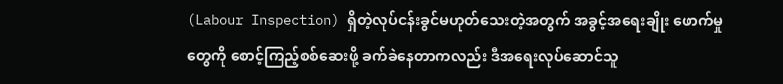(Labour Inspection) ရှိတဲ့လုပ်ငန်းခွင်မဟုတ်သေးတဲ့အတွက် အခွင့်အရေးချိုး ဖောက်မှုတွေကို စောင့်ကြည့်စစ်ဆေးဖို့ ခက်ခဲနေတာကလည်း ဒီအရေးလုပ်ဆောင်သူ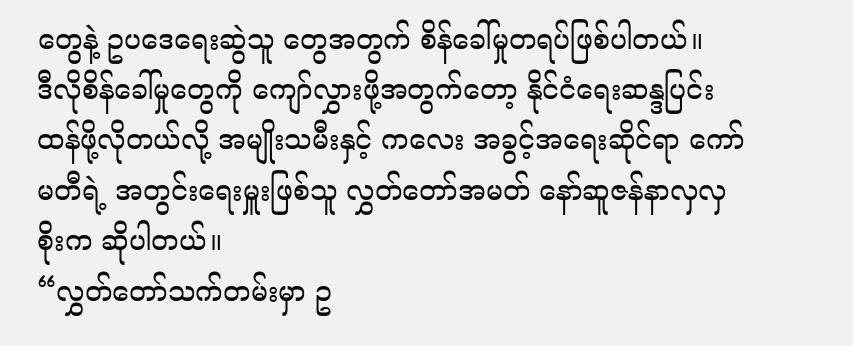တွေနဲ့ ဥပဒေရေးဆွဲသူ တွေအတွက် စိန်ခေါ်မှုတရပ်ဖြစ်ပါတယ်။
ဒီလိုစိန်ခေါ်မှုတွေကို ကျော်လွှားဖို့အတွက်တော့ နိုင်ငံရေးဆန္ဒပြင်းထန်ဖို့လိုတယ်လို့ အမျိုးသမီးနှင့် ကလေး အခွင့်အရေးဆိုင်ရာ ကော်မတီရဲ့ အတွင်းရေးမှူးဖြစ်သူ လွှတ်တော်အမတ် နော်ဆူဇန်နာလှလှစိုးက ဆိုပါတယ်။
“လွှတ်တော်သက်တမ်းမှာ ဥ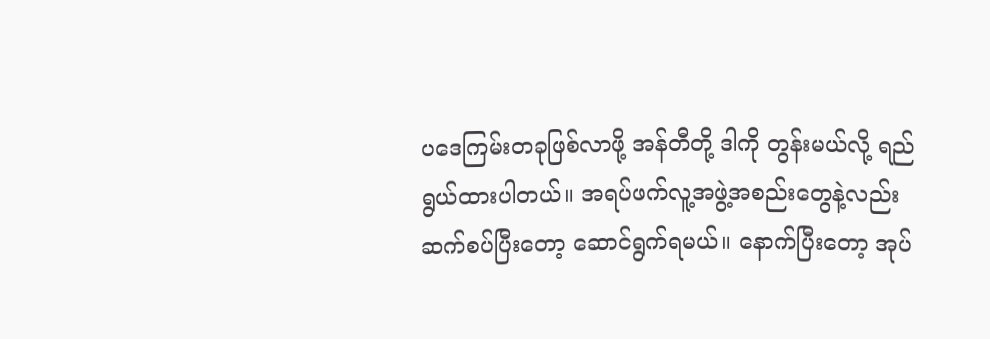ပဒေကြမ်းတခုဖြစ်လာဖို့ အန်တီတို့ ဒါကို တွန်းမယ်လို့ ရည်ရွယ်ထားပါတယ်။ အရပ်ဖက်လူ့အဖွဲ့အစည်းတွေနဲ့လည်း ဆက်စပ်ပြီးတော့ ဆောင်ရွက်ရမယ်။ နောက်ပြီးတော့ အုပ်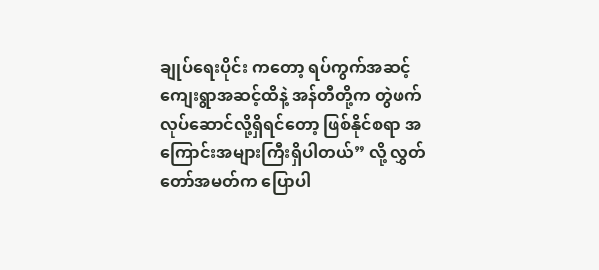ချုပ်ရေးပိုင်း ကတော့ ရပ်ကွက်အဆင့် ကျေးရွာအဆင့်ထိနဲ့ အန်တီတို့က တွဲဖက်လုပ်ဆောင်လို့ရှိရင်တော့ ဖြစ်နိုင်စရာ အကြောင်းအများကြီးရှိပါတယ်” လို့ လွှတ်တော်အမတ်က ပြောပါ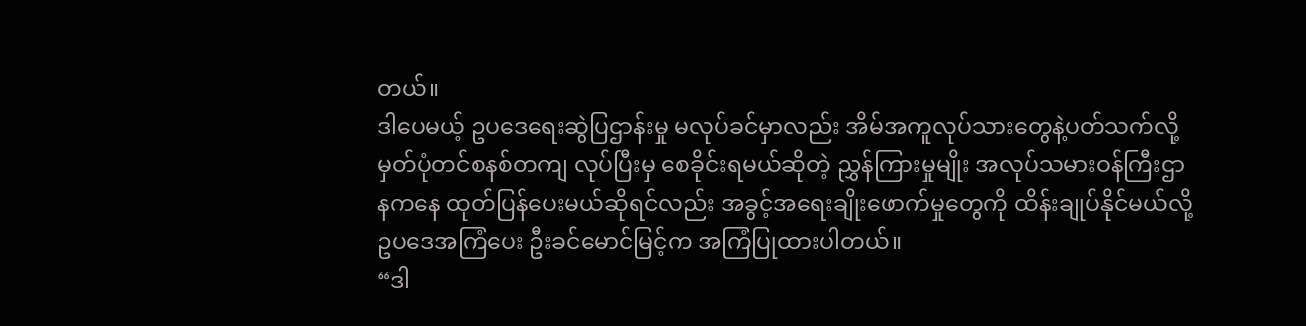တယ်။
ဒါပေမယ့် ဥပဒေရေးဆွဲပြဌာန်းမှု မလုပ်ခင်မှာလည်း အိမ်အကူလုပ်သားတွေနဲ့ပတ်သက်လို့ မှတ်ပုံတင်စနစ်တကျ လုပ်ပြီးမှ စေခိုင်းရမယ်ဆိုတဲ့ ညွှန်ကြားမှုမျိုး အလုပ်သမားဝန်ကြီးဌာနကနေ ထုတ်ပြန်ပေးမယ်ဆိုရင်လည်း အခွင့်အရေးချိုးဖောက်မှုတွေကို ထိန်းချုပ်နိုင်မယ်လို့ ဥပဒေအကြံပေး ဦးခင်မောင်မြင့်က အကြံပြုထားပါတယ်။
“ဒါ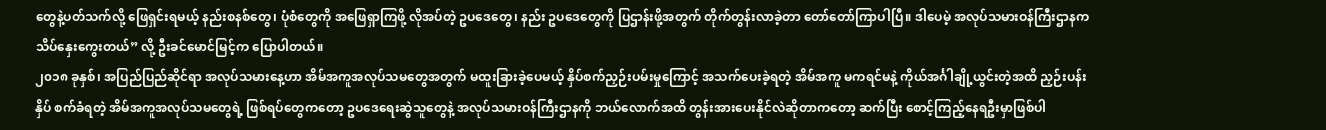တွေနဲ့ပတ်သက်လို့ ဖြေရှင်းရမယ့် နည်းစနစ်တွေ၊ ပုံစံတွေကို အဖြေရှာကြဖို့ လိုအပ်တဲ့ ဥပဒေတွေ၊ နည်း ဥပဒေတွေကို ပြဌာန်းဖို့အတွက် တိုက်တွန်းလာခဲ့တာ တော်တော်ကြာပါပြီ။ ဒါပေမဲ့ အလုပ်သမားဝန်ကြီးဌာနက သိပ်နှေးကွေးတယ်” လို့ ဦးခင်မောင်မြင့်က ပြောပါတယ်။
၂၀၁၈ ခုနှစ်၊ အပြည်ပြည်ဆိုင်ရာ အလုပ်သမားနေ့ဟာ အိမ်အကူအလုပ်သမတွေအတွက် မထူးခြားခဲ့ပေမယ့် နှိပ်စက်ညှဉ်းပမ်းမှုကြောင့် အသက်ပေးခဲ့ရတဲ့ အိမ်အကူ မကရင်မနဲ့ ကိုယ်အင်္ဂါချို့ယွင်းတဲ့အထိ ညှဉ်းပန်းနှိပ် စက်ခံရတဲ့ အိမ်အကူအလုပ်သမတွေရဲ့ ဖြစ်ရပ်တွေကတော့ ဥပဒေရေးဆွဲသူတွေနဲ့ အလုပ်သမားဝန်ကြီးဌာနကို ဘယ်လောက်အထိ တွန်းအားပေးနိုင်လဲဆိုတာကတော့ ဆက်ပြီး စောင့်ကြည့်နေရဦးမှာဖြစ်ပါ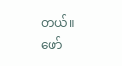တယ်။
ဖော်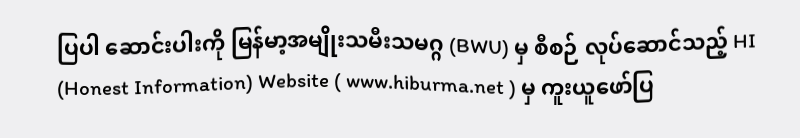ပြပါ ဆောင်းပါးကို မြန်မာ့အမျိုးသမီးသမဂ္ဂ (BWU) မှ စီစဉ် လုပ်ဆောင်သည့် HI (Honest Information) Website ( www.hiburma.net ) မှ ကူးယူဖော်ပြ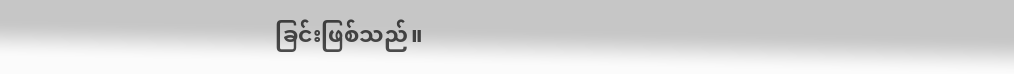ခြင်းဖြစ်သည်။